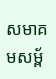សមាគមសម្ព័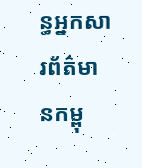ន្ធអ្នកសារព័ត៌មានកម្ពុ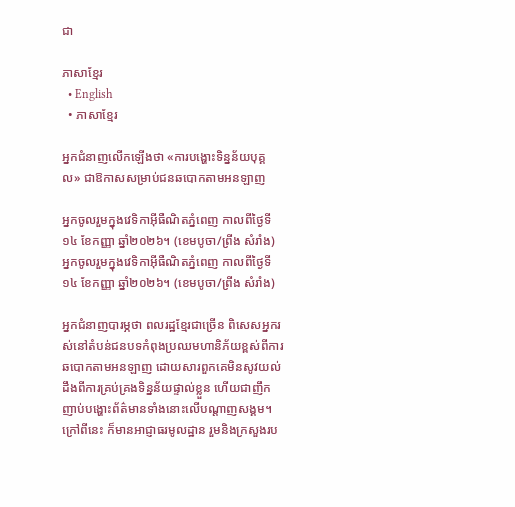ជា

ភាសាខ្មែរ
  • English
  • ភាសាខ្មែរ

អ្នកជំនាញលើកឡើងថា «ការបង្ហោះទិន្នន័យបុគ្គល» ជាឱកាសសម្រាប់ជនឆបោកតាមអនឡាញ

អ្នកចូលរួមក្នុងវេទិកាអ៊ីធឺណិតភ្នំពេញ កាលពីថ្ងៃទី១៤ ខែកញ្ញា ឆ្នាំ២០២៦។ (ខេមបូចា/ព្រីង សំរាំង)
អ្នកចូលរួមក្នុងវេទិកាអ៊ីធឺណិតភ្នំពេញ កាលពីថ្ងៃទី១៤ ខែកញ្ញា ឆ្នាំ២០២៦។ (ខេមបូចា/ព្រីង សំរាំង)

អ្នកជំនាញបារម្ភថា ពលរដ្ឋខ្មែរជាច្រើន ពិសេសអ្នករស់នៅតំបន់ជនបទកំពុងប្រឈមហានិភ័យខ្ពស់ពីការឆបោកតាមអនឡាញ ដោយសារពួកគេមិនសូវយល់ដឹងពីការគ្រប់គ្រងទិន្នន័យផ្ទាល់ខ្លួន ហើយជាញឹកញាប់បង្ហោះព័ត៌មានទាំងនោះលើបណ្តាញសង្គម។ ក្រៅពីនេះ ក៏មានអាជ្ញាធរមូលដ្ឋាន រួមនិងក្រសួងរប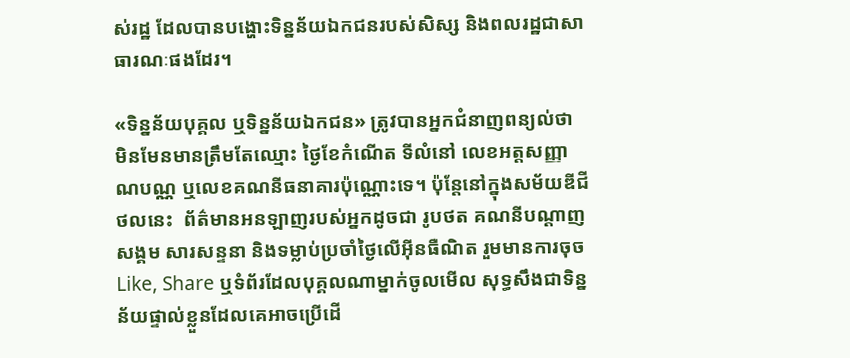ស់រដ្ឋ ដែលបានបង្ហោះទិន្នន័យឯកជនរបស់សិស្ស និងពលរដ្ឋជាសាធារណៈផងដែរ។

«ទិន្នន័យបុគ្គល ឬទិន្នន័យឯកជន» ត្រូវបានអ្នកជំនាញពន្យល់ថា មិនមែនមានត្រឹមតែឈ្មោះ ថ្ងៃខែកំណើត ទីលំនៅ លេខអត្តសញ្ញាណបណ្ណ ឬលេខគណនីធនាគារប៉ុណ្ណោះទេ។ ប៉ុន្តែនៅក្នុងសម័យឌីជីថលនេះ  ព័ត៌មានអនឡាញរបស់អ្នកដូចជា រូបថត គណនីបណ្តាញសង្គម សារសន្ទនា និងទម្លាប់ប្រចាំថ្ងៃលើអ៊ីនធឺណិត រួមមានការចុច Like, Share ឬទំព័រដែលបុគ្គលណាម្នាក់ចូលមើល សុទ្ធសឹងជាទិន្នន័យផ្ទាល់ខ្លួនដែលគេអាចប្រើដើ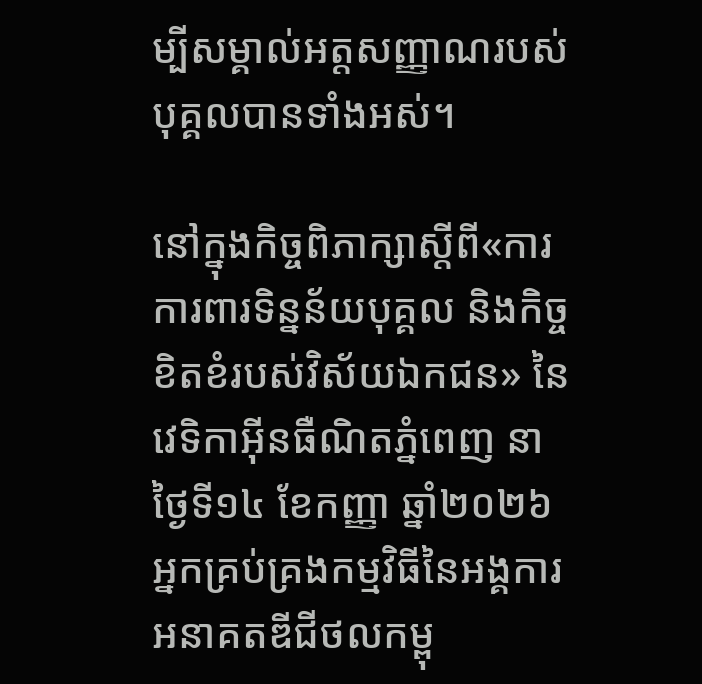ម្បីសម្គាល់អត្តសញ្ញាណរបស់បុគ្គលបានទាំងអស់។

នៅក្នុងកិច្ចពិភាក្សាស្តីពី«ការការពារទិន្នន័យបុគ្គល និងកិច្ចខិតខំរបស់វិស័យឯកជន» នៃវេទិកាអ៊ីនធឺណិតភ្នំពេញ នាថ្ងៃទី១៤ ខែកញ្ញា ឆ្នាំ២០២៦ អ្នកគ្រប់គ្រងកម្មវិធីនៃអង្គការអនាគតឌីជីថលកម្ពុ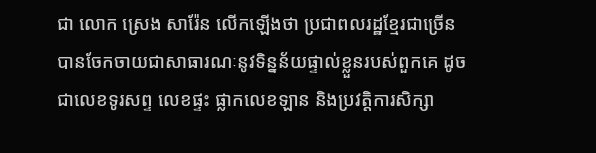ជា លោក ស្រេង សារ៉ែន លើកឡើងថា ប្រជាពលរដ្ឋខ្មែរជាច្រើនបានចែកចាយជាសាធារណៈនូវទិន្នន័យផ្ទាល់ខ្លួនរបស់ពួកគេ ដូចជាលេខទូរសព្ទ លេខផ្ទះ ផ្លាកលេខឡាន និងប្រវត្តិការសិក្សា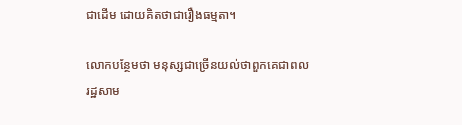ជាដើម ដោយគិតថាជារឿងធម្មតា។

លោកបន្ថែមថា មនុស្សជាច្រើនយល់ថាពួកគេជាពលរដ្ឋសាម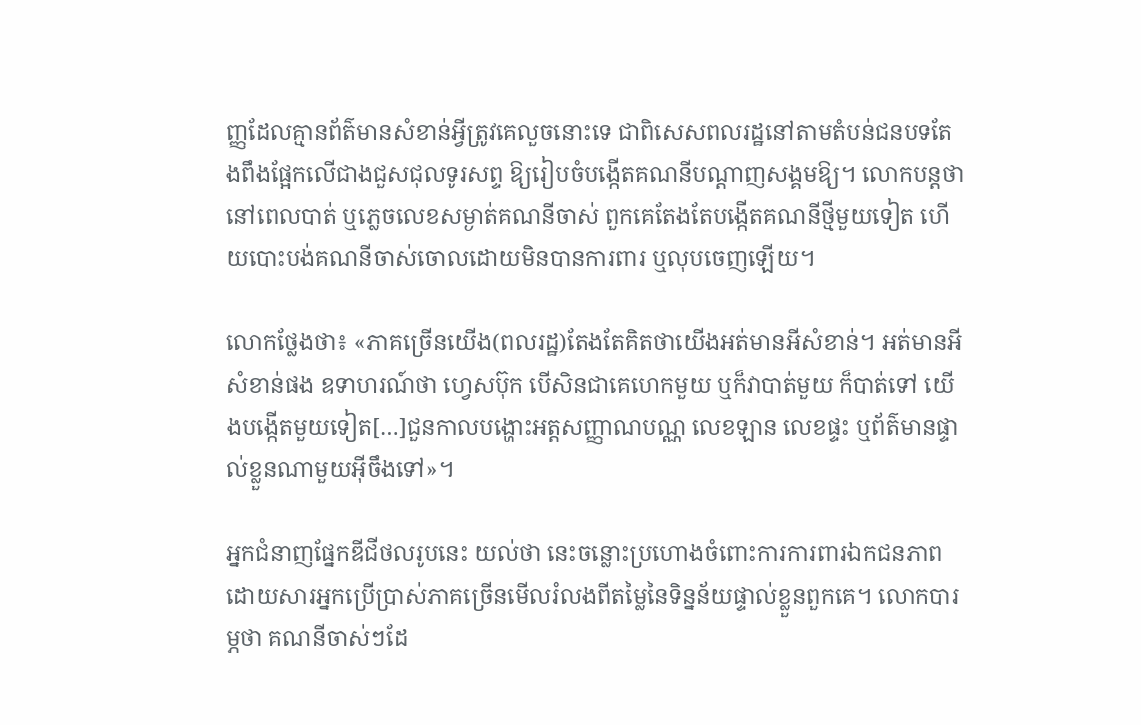ញ្ញដែលគ្មានព័ត៌មានសំខាន់អ្វីត្រូវគេលួចនោះទេ ជាពិសេសពលរដ្ឋនៅតាមតំបន់ជនបទតែងពឹងផ្អែកលើជាងជួសជុលទូរសព្ទ ឱ្យរៀបចំបង្កើតគណនីបណ្តាញសង្គមឱ្យ។ លោកបន្តថា នៅពេលបាត់ ឬភ្លេចលេខសម្ងាត់គណនីចាស់ ពួកគេតែងតែបង្កើតគណនីថ្មីមួយទៀត ហើយបោះបង់គណនីចាស់ចោលដោយមិនបានការពារ ឬលុបចេញឡើយ។

លោកថ្លែងថា៖ «ភាគច្រើនយើង(ពលរដ្ឋ)តែងតែគិតថាយើងអត់មានអីសំខាន់។ អត់មានអីសំខាន់ផង ឧទាហរណ៍ថា ហ្វេសប៊ុក បើសិនជាគេហេកមួយ ឬក៏វាបាត់មួយ ក៏បាត់ទៅ យើងបង្កើតមួយទៀត[…]ជួនកាលបង្ហោះអត្តសញ្ញាណបណ្ណ លេខឡាន លេខផ្ទះ ឬព័ត៌មានផ្ទាល់ខ្លួនណាមួយអ៊ីចឹងទៅ»។

អ្នកជំនាញផ្នែកឌីជីថលរូបនេះ យល់ថា នេះចន្លោះប្រហោងចំពោះការការពារឯកជនភាព ដោយសារអ្នកប្រើប្រាស់ភាគច្រើនមើលរំលងពីតម្លៃនៃទិន្នន័យផ្ទាល់ខ្លួនពួកគេ។ លោកបារម្ភថា គណនីចាស់ៗដែ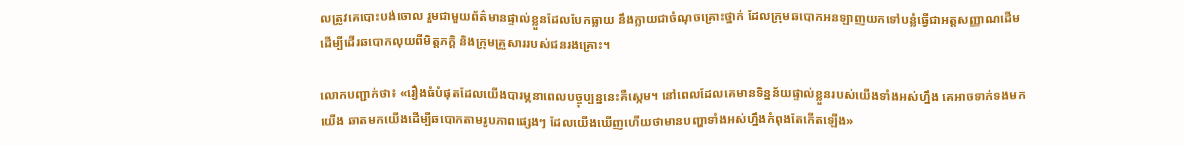លត្រូវគេបោះបង់ចោល រួមជាមួយព័ត៌មានផ្ទាល់ខ្លួនដែលបែកធ្លាយ នឹងក្លាយជាចំណុចគ្រោះថ្នាក់ ដែលក្រុមឆបោកអនឡាញយកទៅបន្លំធ្វើជាអត្តសញ្ញាណដើម ដើម្បីដើរឆបោកលុយពីមិត្តភក្តិ និងក្រុមគ្រួសាររបស់ជនរងគ្រោះ។

លោកបញ្ជាក់ថា៖ «រឿងធំបំផុតដែលយើងបារម្ភនាពេលបច្ចុប្បន្ននេះគឺស្កេម។ នៅពេលដែលគេមានទិន្នន័យផ្ទាល់ខ្លួនរបស់យើងទាំងអស់ហ្នឹង គេអាចទាក់ទងមកយើង ឆាតមកយើងដើម្បីឆបោកតាមរូបភាពផ្សេងៗ ដែលយើងឃើញហើយថាមានបញ្ហាទាំងអស់ហ្នឹងកំពុងតែកើតឡើង»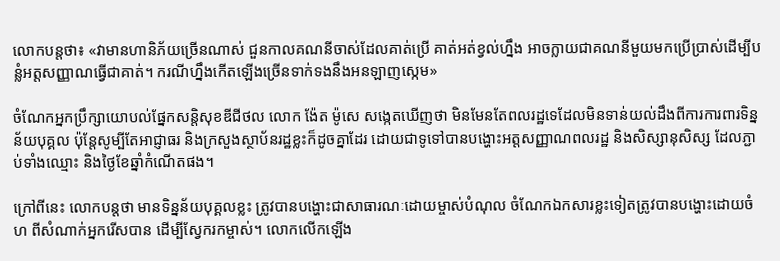លោកបន្តថា៖ «វាមានហានិភ័យច្រើនណាស់ ជួនកាលគណនីចាស់ដែលគាត់ប្រើ គាត់អត់ខ្វល់ហ្នឹង អាចក្លាយជាគណនីមួយមកប្រើប្រាស់ដើម្បីបន្លំអត្តសញ្ញាណធ្វើជាគាត់។ ករណីហ្នឹងកើតឡើងច្រើនទាក់ទងនឹងអនឡាញស្កេម»

ចំណែកអ្នកប្រឹក្សាយោបល់ផ្នែកសន្តិសុខឌីជីថល លោក ង៉ែត ម៉ូសេ សង្កេតឃើញថា មិនមែនតែពលរដ្ឋទេដែលមិនទាន់យល់ដឹងពីការការពារទិន្នន័យបុគ្គល ប៉ុន្តែសូម្បីតែអាជ្ញាធរ និងក្រសួងស្ថាប័នរដ្ឋខ្លះក៏ដូចគ្នាដែរ ដោយជាទូទៅបានបង្ហោះអត្តសញ្ញាណពលរដ្ឋ និងសិស្សានុសិស្ស ដែលភ្ជាប់ទាំងឈ្មោះ និងថ្ងៃខែឆ្នាំកំណើតផង។

ក្រៅពីនេះ លោកបន្តថា មានទិន្នន័យបុគ្គលខ្លះ ត្រូវបានបង្ហោះជាសាធារណៈដោយម្ចាស់បំណុល ចំណែកឯកសារខ្លះទៀតត្រូវបានបង្ហោះដោយចំហ ពីសំណាក់អ្នករើសបាន ដើម្បីស្វែករកម្ចាស់។ លោកលើកឡើង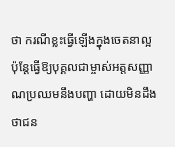ថា ករណីខ្លះធ្វើឡើងក្នុងចេតនាល្អ ប៉ុន្តែធ្វើឱ្យបុគ្គលជាម្ចាស់អត្តសញ្ញាណប្រឈមនឹងបញ្ហា ដោយមិនដឹងថាជន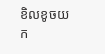ខិលខូចយក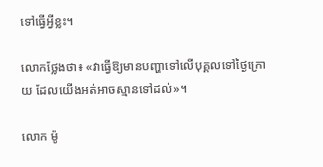ទៅធ្វើអ្វីខ្លះ។

លោកថ្លែងថា៖ «វាធ្វើឱ្យមានបញ្ហាទៅលើបុគ្គលទៅថ្ងៃក្រោយ ដែលយើងអត់អាចស្មានទៅដល់»។

លោក ម៉ូ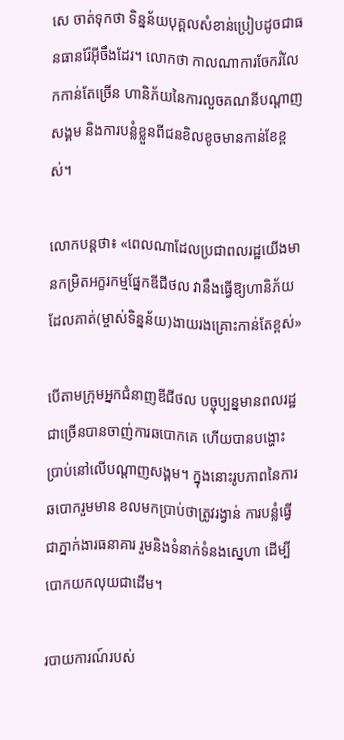សេ ចាត់ទុកថា ទិន្នន័យបុគ្គលសំខាន់ប្រៀបដូចជាធនធានរ៉ែអ៊ីចឹងដែរ។ លោកថា កាលណាការចែករំលែកកាន់តែច្រើន ហានិភ័យនៃការលួចគណនីបណ្តាញសង្គម និងការបន្លំខ្លួនពីជនខិលខូចមានកាន់ខែខ្ពស់។

លោកបន្តថា៖ «ពេលណាដែលប្រជាពលរដ្ឋយើងមានកម្រិតអក្ខរកម្មផ្នែកឌីជីថល វានឹងធ្វើឱ្យហានិភ័យ ដែលគាត់(ម្ចាស់ទិន្នន័យ)ងាយរងគ្រោះកាន់តែខ្ពស់»

បើតាមក្រុមអ្នកជំនាញឌីជីថល បច្ចុប្បន្នមានពលរដ្ឋជាច្រើនបានចាញ់ការឆបោកគេ ហើយបានបង្ហោះប្រាប់នៅលើបណ្តាញសង្គម។ ក្នុងនោះរូបភាពនៃការឆបោករួមមាន ខលមកប្រាប់ថាត្រូវរង្វាន់ ការបន្លំធ្វើជាភ្នាក់ងារធនាគារ រួមនិងទំនាក់ទំនងស្នេហា ដើម្បីបោកយកលុយជាដើម។

របាយការណ៍របស់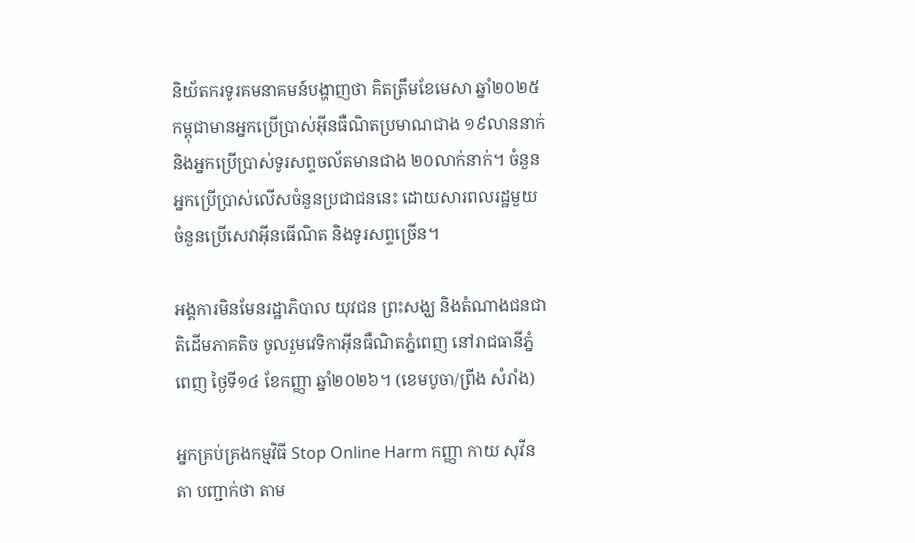និយ័តករទូរគមនាគមន៍បង្ហាញថា គិតត្រឹមខែមេសា ឆ្នាំ២០២៥ កម្ពុជាមានអ្នកប្រើប្រាស់អ៊ីនធឺណិតប្រមាណជាង ១៩លាននាក់ និងអ្នកប្រើប្រាស់ទូរសព្ទចល័តមានជាង ២០លាក់នាក់។ ចំនួនអ្នកប្រើប្រាស់លើសចំនួនប្រជាជននេះ ដោយសារពលរដ្ឋមួយចំនួនប្រើសេវាអ៊ីនធើណិត និងទូរសព្ទច្រើន។

អង្គការមិនមែនរដ្ឋាភិបាល យុវជន ព្រះសង្ឃ និងតំណាងជនជាតិដើមភាគតិច ចូលរួមវេទិកាអ៊ីនធឺណិតភ្នំពេញ នៅរាជធានីភ្នំពេញ ថ្ងៃទី១៤ ខែកញ្ញា ឆ្នាំ២០២៦។ (ខេមបូចា/ព្រីង សំរាំង)

អ្នកគ្រប់គ្រងកម្មវិធី Stop Online Harm កញ្ញា កាយ សុវីនតា បញ្ជាក់ថា តាម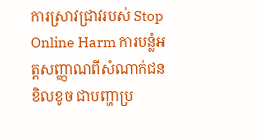ការស្រាវជ្រាវរបស់ Stop Online Harm ការបន្លំអត្តសញ្ញាណពីសំណាក់ជនខិលខូច ជាបញ្ហាប្រ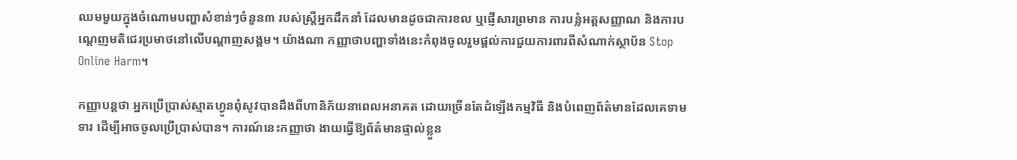ឈមមួយក្នុងចំណោមបញ្ហាសំខាន់ៗចំនួន៣ របស់ស្ត្រីអ្នកដឹកនាំ ដែលមានដូចជាការខល ឬផ្ញើសារព្រមាន ការបន្លំអត្តសញ្ញាណ និងការបណ្តេញមតិជេរប្រមាថនៅលើបណ្តាញសង្គម។ យ៉ាងណា កញ្ញាថាបញ្ហាទាំងនេះកំពុងចូលរួមផ្តល់ការជួយការពារពីសំណាក់ស្ថាប័ន Stop Online Harm។

កញ្ញាបន្តថា អ្នកប្រើប្រាស់ស្មាតហ្វូនពុំសូវបានដឹងពីហានិភ័យនាពេលអនាគត ដោយច្រើនតែដំឡើងកម្មវិធី និងបំពេញព័ត៌មានដែលគេទាមទារ ដើម្បីអាចចូលប្រើប្រាស់បាន។ ការណ៍នេះកញ្ញាថា ងាយធ្វើឱ្យព័ត៌មានផ្ទាល់ខ្លួន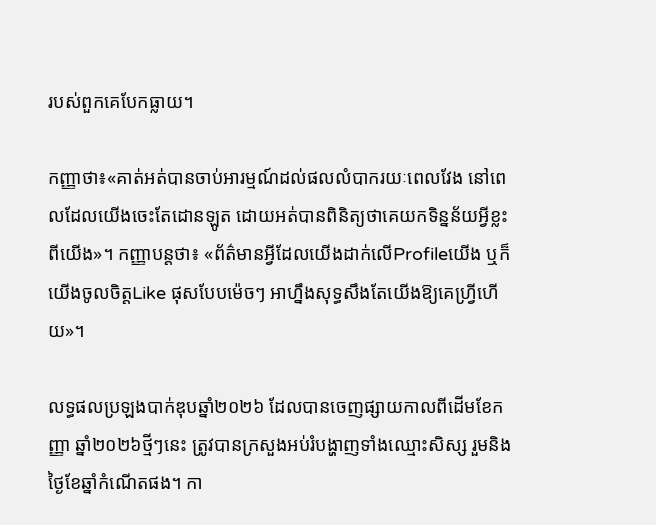របស់ពួកគេបែកធ្លាយ។

កញ្ញាថា៖«គាត់អត់បានចាប់អារម្មណ៍ដល់ផលលំបាករយៈពេលវែង នៅពេលដែលយើងចេះតែដោនឡូត ដោយអត់បានពិនិត្យថាគេយកទិន្នន័យអ្វីខ្លះពីយើង»។ កញ្ញាបន្តថា៖ «ព័ត៌មានអ្វីដែលយើងដាក់លើProfileយើង ឬក៏យើងចូលចិត្តLike ផុសបែបម៉េចៗ អាហ្នឹងសុទ្ធសឹងតែយើងឱ្យគេហ្វ្រីហើយ»។

លទ្ធផលប្រឡងបាក់ឌុបឆ្នាំ២០២៦ ដែលបានចេញផ្សាយកាលពីដើមខែកញ្ញា ឆ្នាំ២០២៦ថ្មីៗនេះ ត្រូវបានក្រសួងអប់រំបង្ហាញទាំងឈ្មោះសិស្ស រួមនិងថ្ងៃខែឆ្នាំកំណើតផង។ កា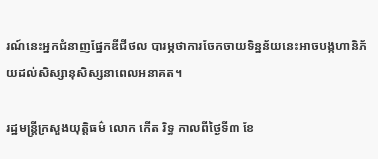រណ៍នេះអ្នកជំនាញផ្នែកឌីជីថល បារម្ភថាការចែកចាយទិន្នន័យនេះអាចបង្កហានិភ័យដល់សិស្សានុសិស្សនាពេលអនាគត។

រដ្ឋមន្ត្រីក្រសួងយុត្តិធម៌ លោក កើត រិទ្ធ កាលពីថ្ងៃទី៣ ខែ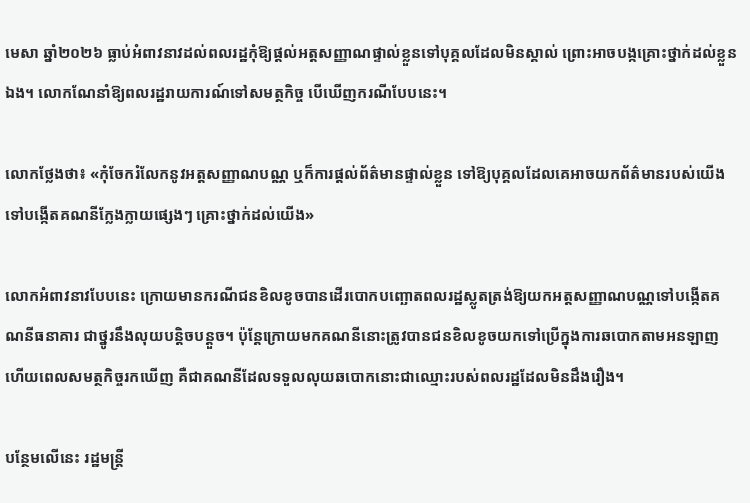មេសា ឆ្នាំ២០២៦ ធ្លាប់អំពាវនាវដល់ពលរដ្ឋកុំឱ្យផ្តល់អត្តសញ្ញាណផ្ទាល់ខ្លួនទៅបុគ្គលដែលមិនស្គាល់ ព្រោះអាចបង្កគ្រោះថ្នាក់ដល់ខ្លួនឯង។ លោកណែនាំឱ្យពលរដ្ឋរាយការណ៍ទៅសមត្ថកិច្ច បើឃើញករណីបែបនេះ។

លោកថ្លែងថា៖ «កុំចែករំលែកនូវអត្តសញ្ញាណបណ្ណ ឬក៏ការផ្តល់ព័ត៌មានផ្ទាល់ខ្លួន ទៅឱ្យបុគ្គលដែលគេអាចយកព័ត៌មានរបស់យើង ទៅបង្កើតគណនីក្លែងក្លាយផ្សេងៗ គ្រោះថ្នាក់ដល់យើង»

លោកអំពាវនាវបែបនេះ ក្រោយមានករណីជនខិលខូចបានដើរបោកបញ្ឆោតពលរដ្ឋស្លូតត្រង់ឱ្យយកអត្តសញ្ញាណបណ្ណទៅបង្កើតគណនីធនាគារ ជាថ្នូរនឹងលុយបន្តិចបន្តួច។ ប៉ុន្តែក្រោយមកគណនីនោះត្រូវបានជនខិលខូចយកទៅប្រើក្នុងការឆបោកតាមអនឡាញ ហើយពេលសមត្ថកិច្ចរកឃើញ គឺជាគណនីដែលទទួលលុយឆបោកនោះជាឈ្មោះរបស់ពលរដ្ឋដែលមិនដឹងរឿង។

បន្ថែមលើនេះ រដ្ឋមន្ត្រី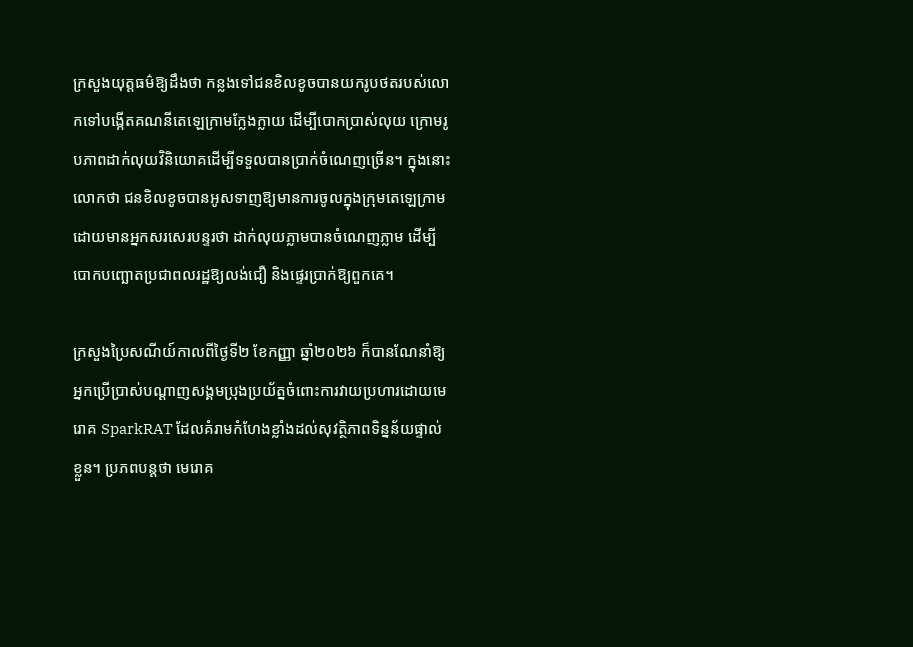ក្រសួងយុត្តធម៌ឱ្យដឹងថា កន្លងទៅជនខិលខូចបានយករូបថតរបស់លោកទៅបង្កើតគណនីតេឡេក្រាមក្លែងក្លាយ ដើម្បីបោកប្រាស់លុយ ក្រោមរូបភាពដាក់លុយវិនិយោគដើម្បីទទួលបានប្រាក់ចំណេញច្រើន។ ក្នុងនោះលោកថា ជនខិលខូចបានអូសទាញឱ្យមានការចូលក្នុងក្រុមតេឡេក្រាម ដោយមានអ្នកសរសេរបន្ទរថា ដាក់លុយភ្លាមបានចំណេញភ្លាម ដើម្បីបោកបញ្ឆោតប្រជាពលរដ្ឋឱ្យលង់ជឿ និងផ្ទេរប្រាក់ឱ្យពួកគេ។

ក្រសួងប្រៃសណីយ៍កាលពីថ្ងៃទី២ ខែកញ្ញា ឆ្នាំ២០២៦ ក៏បានណែនាំឱ្យអ្នកប្រើប្រាស់បណ្តាញសង្គមប្រុងប្រយ័ត្នចំពោះការវាយប្រហារដោយមេរោគ SparkRAT ដែលគំរាមកំហែងខ្លាំងដល់សុវត្ថិភាពទិន្នន័យផ្ទាល់ខ្លួន។ ប្រភពបន្តថា មេរោគ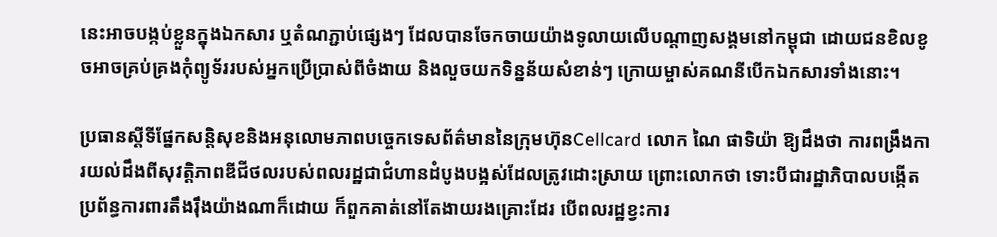នេះអាចបង្កប់ខ្លួនក្នុងឯកសារ ឬតំណភ្ជាប់ផ្សេងៗ ដែលបានចែកចាយយ៉ាងទូលាយលើបណ្តាញសង្គមនៅកម្ពុជា ដោយជនខិលខូចអាចគ្រប់គ្រងកុំព្យូទ័ររបស់អ្នកប្រើប្រាស់ពីចំងាយ និងលួចយកទិន្នន័យសំខាន់ៗ ក្រោយម្ចាស់គណនីបើកឯកសារទាំងនោះ។

ប្រធានស្តីទីផ្នែកសន្តិសុខនិងអនុលោមភាពបច្ចេកទេសព័ត៌មាននៃក្រុមហ៊ុនCellcard លោក ណៃ ផាទិយ៉ា ឱ្យដឹងថា ការពង្រឹងការយល់ដឹងពីសុវត្តិភាពឌីជីថលរបស់ពលរដ្ឋជាជំហានដំបូងបង្អស់ដែលត្រូវដោះស្រាយ ព្រោះលោកថា ទោះបីជារដ្ឋាភិបាលបង្កើតប្រព័ន្ធការពារតឹងរ៉ឹងយ៉ាងណាក៏ដោយ ក៏ពួកគាត់នៅតែងាយរងគ្រោះដែរ បើពលរដ្ឋខ្វះការ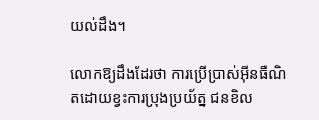យល់ដឹង។

លោកឱ្យដឹងដែរថា ការប្រើប្រាស់អ៊ីនធឺណិតដោយខ្វះការប្រុងប្រយ័ត្ន ជនខិល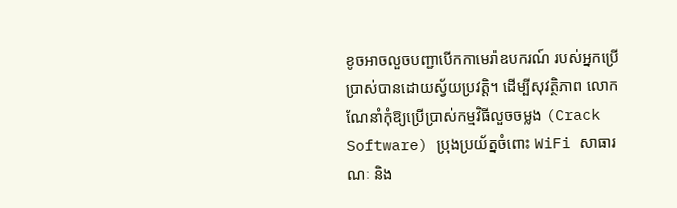ខូចអាចលួចបញ្ជាបើកកាមេរ៉ាឧបករណ៍ របស់អ្នកប្រើប្រាស់បានដោយស្វ័យប្រវត្តិ។ ដើម្បីសុវត្ថិភាព លោកណែនាំកុំឱ្យប្រើប្រាស់កម្មវិធីលួចចម្លង (Crack Software) ប្រុងប្រយ័ត្នចំពោះ WiFi សាធារណៈ និង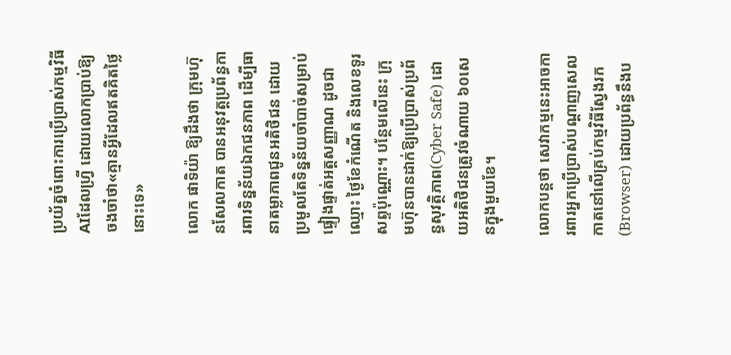ប្រយ័ត្នចំពោះការប្រើប្រាស់កម្មវិធីAIដែលហ្វ្រី ដោយលោកប្រាប់ឱ្យចងចាំថា«គ្មានអ្វីដែលឥតគិតថ្លៃនោះទេ»

លោក ផាទិយ៉ា ឱ្យដឹងថា ក្រុមហ៊ុនសែលកាត បានអនុវត្តប្រព័ន្ធការពារទិន្នន័យឯកជនភាព ដើម្បីធានាតម្លាភាពជូនអតិថិជន ដោយប្រមូលតែទិន្នន័យចាំបាច់សម្រាប់ផ្ទៀងផ្ទាត់អត្តសញ្ញាណ ដូចជា ឈ្មោះ ថ្ងៃខែកំណើត និងលេខទូរសព្ទប៉ុណ្ណោះ។ បន្ថែមលើនេះ ក្រុមហ៊ុនបានដាក់ឱ្យប្រើប្រាស់ប្រព័ន្ធសុវត្ថិភាព(Cyber Safe) ដោយអតិថិជនត្រូវចំណាយ ៦០សេនក្នុងមួយខែ។

លោកបន្តថា សេវាកម្មនេះអាចការពារអ្នកប្រើប្រាស់បណ្តាញសេលកាតនៅលើគ្រប់កម្មវិធីស្វែងរក(Browser) ដោយប្រព័ន្ធនឹងប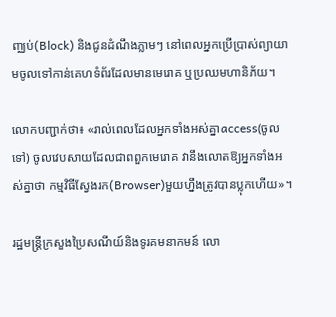ញ្ឈប់(Block) និងជូនដំណឹងភ្លាមៗ នៅពេលអ្នកប្រើប្រាស់ព្យាយាមចូលទៅកាន់គេហទំព័រដែលមានមេរោគ ឬប្រឈមហានិភ័យ។

លោកបញ្ជាក់ថា៖ «រាល់ពេលដែលអ្នកទាំងអស់គ្នាaccess(ចូលទៅ) ចូលវេបសាយដែលជាពពួកមេរោគ វានឹងលោតឱ្យអ្នកទាំងអស់គ្នាថា កម្មវិធីស្វែងរក(Browser)មួយហ្នឹងត្រូវបានប្លុកហើយ»។

រដ្ឋមន្ត្រីក្រសួងប្រៃសណីយ៍និងទូរគមនាកមន៍ លោ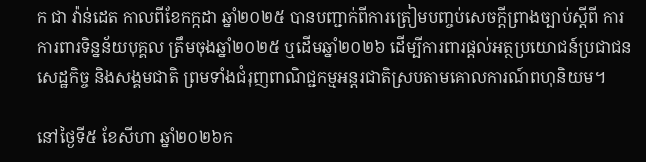ក ជា វ៉ាន់ដេត កាលពីខែកក្កដា ឆ្នាំ២០២៥ បានបញ្ជាក់ពីការត្រៀមបញ្ចប់សេចក្តីព្រាងច្បាប់ស្តីពី ការការពារទិន្នន័យបុគ្គល ត្រឹមចុងឆ្នាំ២០២៥ ឬដើមឆ្នាំ២០២៦ ដើម្បីការពារផ្តល់អត្ថប្រយោជន៍ប្រជាជន សេដ្ឋកិច្ច និងសង្គមជាតិ ព្រមទាំងជំរុញពាណិជ្ជកម្មអន្តរជាតិស្របតាមគោលការណ៍ពហុនិយម។

នៅថ្ងៃទី៥ ខែសីហា ឆ្នាំ២០២៦ក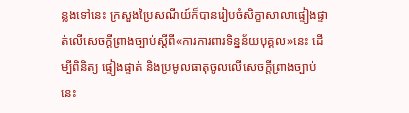ន្លងទៅនេះ ក្រសួងប្រៃសណីយ៍ក៏បានរៀបចំសិក្ខាសាលាផ្ទៀងផ្ទាត់លើសេចក្តីព្រាងច្បាប់ស្តីពី«ការការពារទិន្នន័យបុគ្គល»នេះ ដើម្បីពិនិត្យ ផ្ទៀងផ្ទាត់ និងប្រមូលធាតុចូលលើសេចក្តីព្រាងច្បាប់នេះ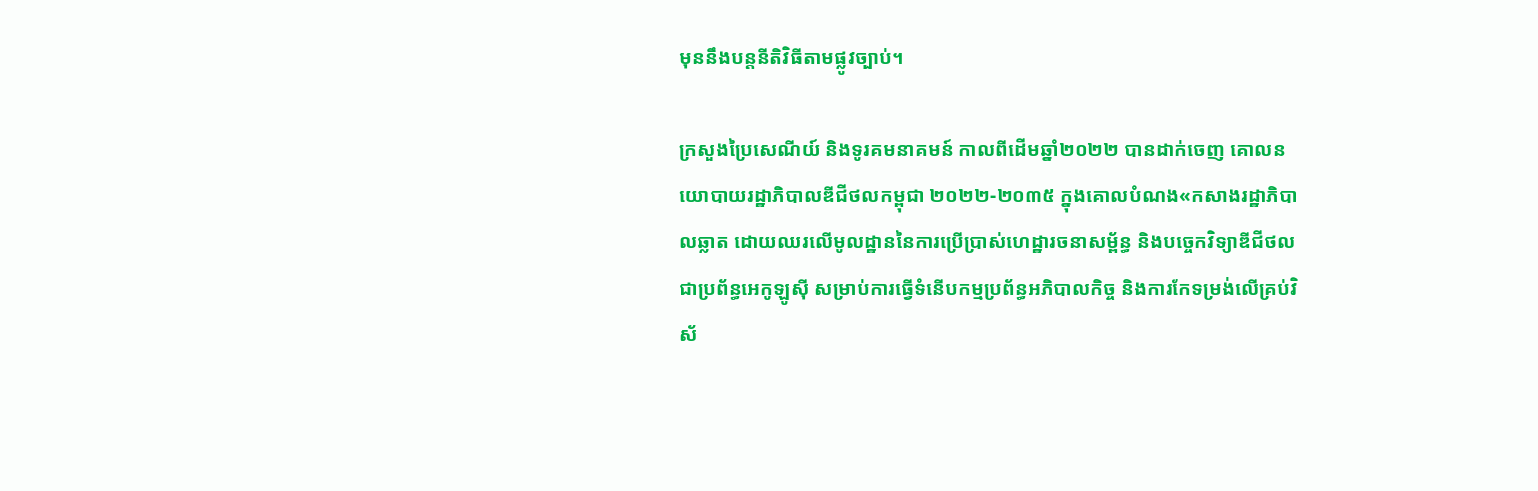មុននឹងបន្តនីតិវិធីតាមផ្លូវច្បាប់។

ក្រសួងប្រៃសេណីយ៍ និងទូរគមនាគមន៍ កាលពីដើមឆ្នាំ២០២២ បានដាក់ចេញ គោលនយោបាយរដ្ឋាភិបាលឌីជីថលកម្ពុជា ២០២២-២០៣៥ ក្នុងគោលបំណង«កសាងរដ្ឋាភិបាលឆ្លាត ដោយឈរលើមូលដ្ឋាននៃការប្រើប្រាស់ហេដ្ឋារចនាសម្ព័ន្ធ និងបច្ចេកវិទ្យាឌីជីថលជាប្រព័ន្ធអេកូឡូស៊ី សម្រាប់ការធ្វើទំនើបកម្មប្រព័ន្ធអភិបាលកិច្ច និងការកែទម្រង់លើគ្រប់វិស័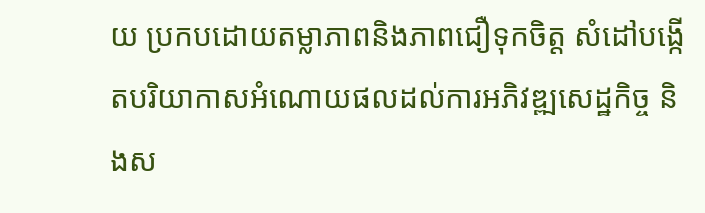យ ប្រកបដោយតម្លាភាពនិងភាពជឿទុកចិត្ត សំដៅបង្កើតបរិយាកាសអំណោយផលដល់ការអភិវឌ្ឍសេដ្ឋកិច្ច និងស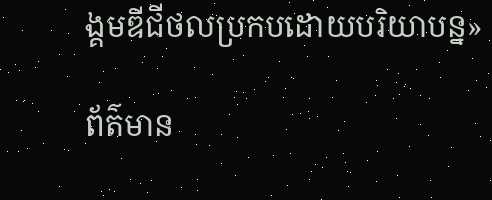ង្គមឌីជីថលប្រកបដោយបរិយាបន្ន»

ព័ត៌មាន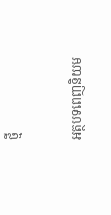ថ្មី

អត្ថបទពេញនិយម